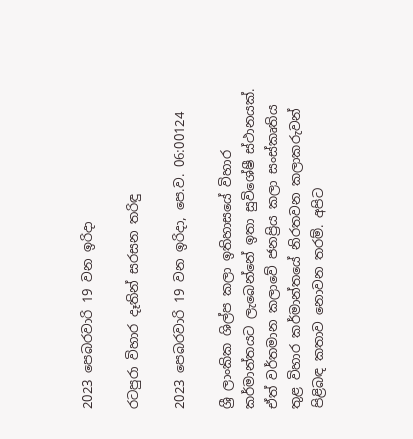2023 පෙබරවාරි 19 වන ඉරිදා

රටපුරා විහාර දෑතින් සරසන තරිඳු

2023 පෙබරවාරි 19 වන ඉරිදා, පෙ.ව. 06:00124

ශ්‍රී ලාංකික ශිල්ප කලා ඉතිහාසයේ විහාර කර්මාන්තයට ලැබෙන්නේ ඉතා සුවිශේෂී ස්ථානයක්. ඒත් වර්තමාන කලාවේ ජනප්‍රිය කලා සංස්කෘතිය තුළ විහාර කර්මාන්තයේ නිරතවන කලාකරුවන් පිළිබඳ කතාව නොවන තරම්. අපිට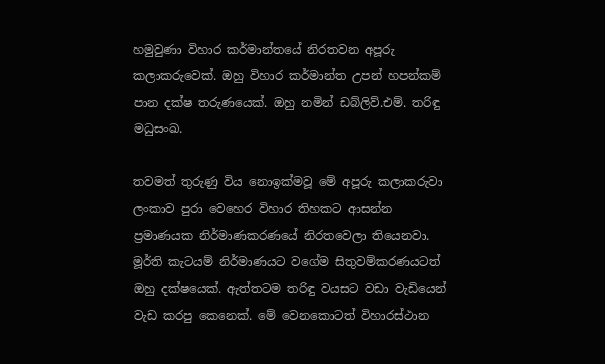හමුවුණා විහාර කර්මාන්තයේ නිරතවන අපූරු කලාකරුවෙක්. ඔහු විහාර කර්මාන්ත උපන් හපන්කම් පාන දක්ෂ තරුණයෙක්. ඔහු නමින් ඩබ්ලිව්.එම්. තරිඳු මධුසංඛ.

තවමත් තුරුණු විය නොඉක්මවූ මේ අපූරු කලාකරුවා ලංකාව පුරා වෙහෙර විහාර තිහකට ආසන්න ප්‍රමාණයක නිර්මාණකරණයේ නිරතවෙලා තියෙනවා. මූර්ති කැටයම් නිර්මාණයට වගේම සිතුවම්කරණයටත් ඔහු දක්ෂයෙක්. ඇත්තටම තරිඳු වයසට වඩා වැඩියෙන් වැඩ කරපු කෙනෙක්. මේ වෙනකොටත් විහාරස්ථාන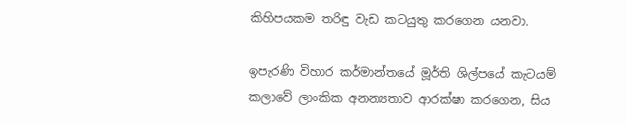කිහිපයකම තරිඳු වැඩ කටයුතු කරගෙන යනවා.

ඉපැරණි විහාර කර්මාන්තයේ මූර්ති ශිල්පයේ කැටයම් කලාවේ ලාංකික අනන්‍යතාව ආරක්ෂා කරගෙන, සිය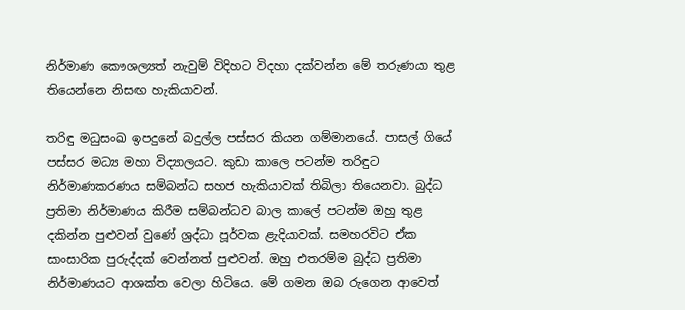නිර්මාණ කෞශල්‍යත් නැවුම් විදිහට විදහා දක්වන්න මේ තරුණයා තුළ තියෙන්නෙ නිසඟ හැකියාවන්.

තරිඳු මධුසංඛ ඉපදුනේ බදුල්ල පස්සර කියන ගම්මානයේ. පාසල් ගියේ පස්සර මධ්‍ය මහා විද්‍යාලයට. කුඩා කාලෙ පටන්ම තරිඳුට නිර්මාණකරණය සම්බන්ධ සහජ හැකියාවක් තිබිලා තියෙනවා. බුද්ධ ප්‍රතිමා නිර්මාණය කිරීම සම්බන්ධව බාල කාලේ පටන්ම ඔහු තුළ දකින්න පුළුවන් වුණේ ශ්‍රද්ධා පූර්වක ළැදියාවක්. සමහරවිට ඒක සාංසාරික පුරුද්දක් වෙන්නත් පුළුවන්. ඔහු එතරම්ම බුද්ධ ප්‍රතිමා නිර්මාණයට ආශක්ත වෙලා හිටියෙ. මේ ගමන ඔබ රුගෙන ආවෙත්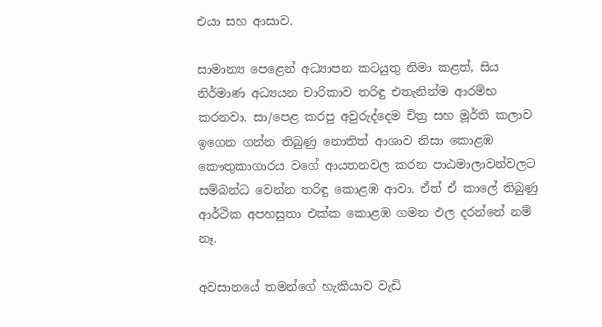එයා සහ ආසාව.

සාමාන්‍ය පෙළෙන් අධ්‍යාපන කටයුතු නිමා කළත්, සිය නිර්මාණ අධ්‍යයන චාරිකාව තරිඳු එතැනින්ම ආරම්භ කරනවා. සා/පෙළ කරපු අවුරුද්දෙම චිත්‍ර සහ මූර්ති කලාව ඉගෙන ගන්න තිබුණු නොතිත් ආශාව නිසා කොළඹ කෞතුකාගාරය වගේ ආයතනවල කරන පාඨමාලාවන්වලට සම්බන්ධ වෙන්න තරිඳු කොළඹ ආවා. ඒත් ඒ කාලේ තිබුණු ආර්ථික අපහසුතා එක්ක කොළඹ ගමන ඵල දරන්නේ නම් නෑ.

අවසානයේ තමන්ගේ හැකියාව වැඩි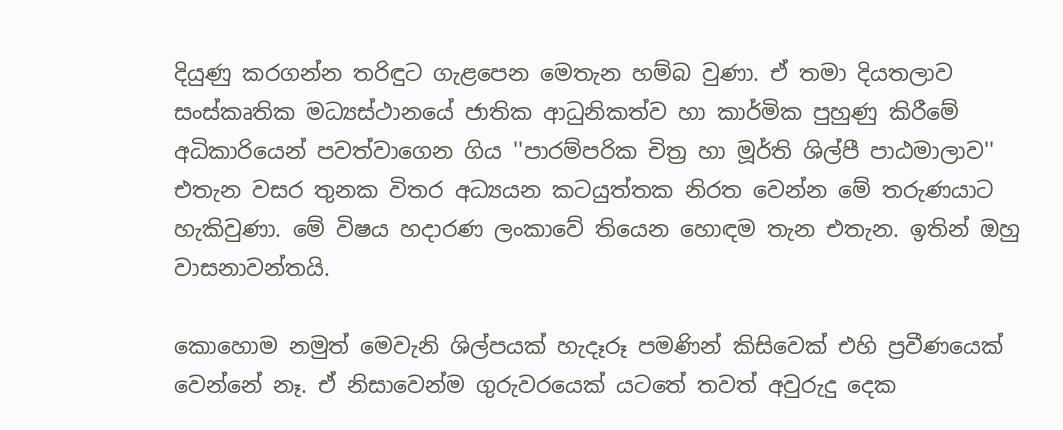දියුණු කරගන්න තරිඳුට ගැළපෙන මෙතැන හම්බ වුණා. ඒ තමා දියතලාව සංස්කෘතික මධ්‍යස්ථානයේ ජාතික ආධුනිකත්ව හා කාර්මික පුහුණු කිරීමේ අධිකාරියෙන් පවත්වාගෙන ගිය ''පාරම්පරික චිත්‍ර හා මූර්ති ශිල්පී පාඨමාලාව'' එතැන වසර තුනක විතර අධ්‍යයන කටයුත්තක නිරත වෙන්න මේ තරුණයාට හැකිවුණා. මේ විෂය හදාරණ ලංකාවේ තියෙන හොඳම තැන එතැන. ඉතින් ඔහු වාසනාවන්තයි.

කොහොම නමුත් මෙවැනි ශිල්පයක් හැදෑරූ පමණින් කිසිවෙක් එහි ප්‍රවීණයෙක් වෙන්නේ නෑ. ඒ නිසාවෙන්ම ගුරුවරයෙක් යටතේ තවත් අවුරුදු දෙක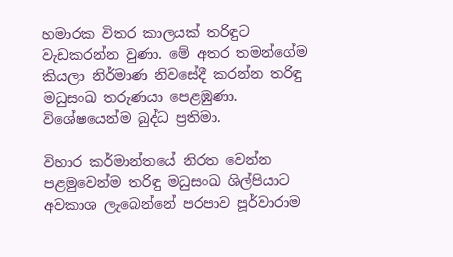හමාරක විතර කාලයක් තරිඳුට වැඩකරන්න වුණා. මේ අතර තමන්ගේම කියලා නිර්මාණ නිවසේදී කරන්න තරිඳු මධුසංඛ තරුණයා පෙළඹුණා. විශේෂයෙන්ම බුද්ධ ප්‍රතිමා.

විහාර කර්මාන්තයේ නිරත වෙන්න පළමුවෙන්ම තරිඳු මධුසංඛ ශිල්පියාට අවකාශ ලැබෙන්නේ පරපාව පූර්වාරාම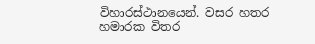විහාරස්ථානයෙන්. වසර හතර හමාරක විතර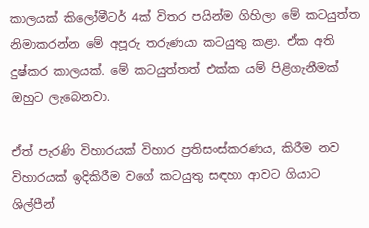කාලයක් කිලෝමීටර් 4ක් විතර පයින්ම ගිහිලා මේ කටයුත්ත නිමාකරන්න මේ අපූරු තරුණයා කටයුතු කළා. ඒක අති දුෂ්කර කාලයක්. මේ කටයුත්තත් එක්ක යම් පිළිගැනීමක් ඔහුට ලැබෙනවා.

ඒත් පැරණි විහාරයක් විහාර ප්‍රතිසංස්කරණය, කිරීම නව විහාරයක් ඉදිකිරීම වගේ කටයුතු සඳහා ආවට ගියාට ශිල්පීන්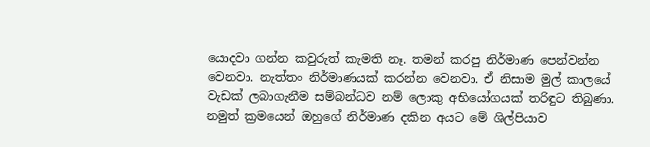යොදවා ගන්න කවුරුත් කැමති නෑ. තමන් කරපු නිර්මාණ පෙන්වන්න වෙනවා. නැත්තං නිර්මාණයක් කරන්න වෙනවා. ඒ නිසාම මුල් කාලයේ වැඩක් ලබාගැනීම සම්බන්ධව නම් ලොකු අභියෝගයක් තරිඳුට තිබුණා. නමුත් ක්‍රමයෙන් ඔහුගේ නිර්මාණ දකින අයට මේ ශිල්පියාව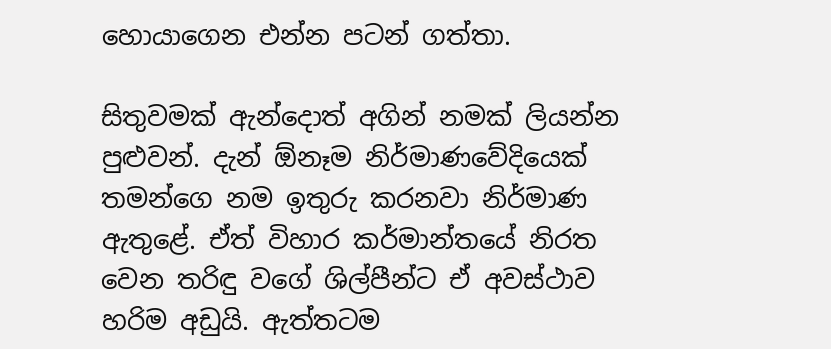හොයාගෙන එන්න පටන් ගත්තා.

සිතුවමක් ඇන්දොත් අගින් නමක් ලියන්න පුළුවන්. දැන් ඕනෑම නිර්මාණවේදියෙක් තමන්ගෙ නම ඉතුරු කරනවා නිර්මාණ ඇතුළේ. ඒත් විහාර කර්මාන්තයේ නිරත වෙන තරිඳු වගේ ශිල්පීන්ට ඒ අවස්ථාව හරිම අඩුයි. ඇත්තටම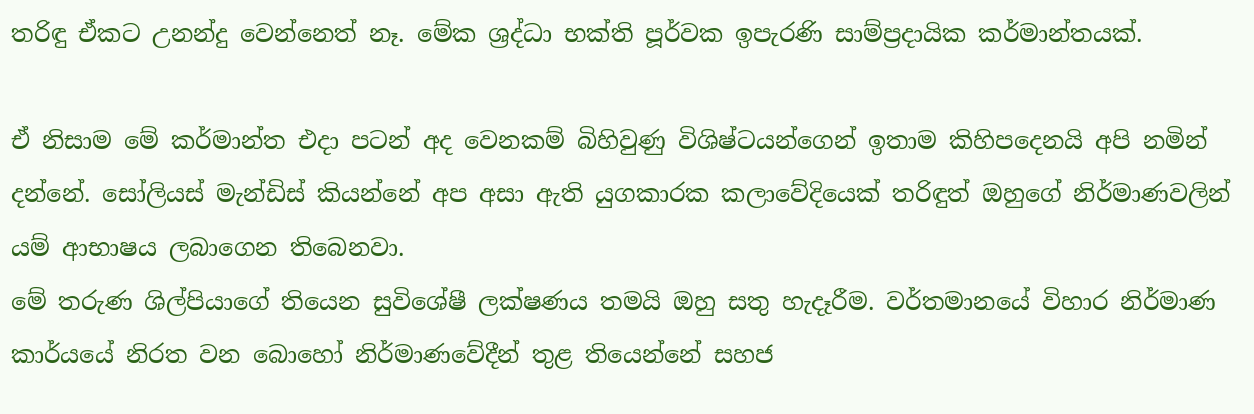තරිඳු ඒකට උනන්දු වෙන්නෙත් නෑ. මේක ශ්‍රද්ධා භක්ති පූර්වක ඉපැරණි සාම්ප්‍රදායික කර්මාන්තයක්.

ඒ නිසාම මේ කර්මාන්ත එදා පටන් අද වෙනකම් බිහිවුණු විශිෂ්ටයන්ගෙන් ඉතාම කිහිපදෙනයි අපි නමින් දන්නේ. සෝලියස් මැන්ඩිස් කියන්නේ අප අසා ඇති යුගකාරක කලාවේදියෙක් තරිඳුත් ඔහුගේ නිර්මාණවලින් යම් ආභාෂය ලබාගෙන තිබෙනවා.
මේ තරුණ ශිල්පියාගේ තියෙන සුවිශේෂී ලක්ෂණය තමයි ඔහු සතු හැදෑරීම. වර්තමානයේ විහාර නිර්මාණ කාර්යයේ නිරත වන බොහෝ නිර්මාණවේදීන් තුළ තියෙන්නේ සහජ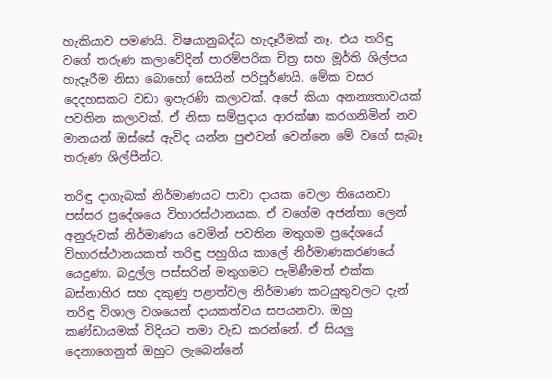හැකියාව පමණයි. විෂයානුබද්ධ හැදෑරීමක් නෑ. එය තරිඳු වගේ තරුණ කලාවේදින් පාරම්පරික චිත්‍ර සහ මූර්ති ශිල්පය හැදෑරීම නිසා බොහෝ සෙයින් පරිපූර්ණයි. මේක වසර දෙදහසකට වඩා ඉපැරණි කලාවක්. අපේ කියා අනන්‍යතාවයක් පවතින කලාවක්. ඒ නිසා සම්ප්‍රදාය ආරක්ෂා කරගනිමින් නව මානයන් ඔස්සේ ඇවිද යන්න පුළුවන් වෙන්නෙ මේ වගේ සැබෑ තරුණ ශිල්පීන්ට.

තරිඳු දාගැබක් නිර්මාණයට පාවා දායක වෙලා තියෙනවා පස්සර ප්‍රදේශයෙ විහාරස්ථානයක. ඒ වගේම අජන්තා ලෙන් අනුරුවක් නිර්මාණය වෙමින් පවතින මතුගම ප්‍රදේශයේ විහාරස්ථානයකත් තරිඳු පහුගිය කාලේ නිර්මාණකරණයේ යෙදුණා. බදුල්ල පස්සරින් මතුගමට පැමිණීමත් එක්ක බස්නාහිර සහ දකුණු පළාත්වල නිර්මාණ කටයුතුවලට දැන් තරිඳු විශාල වශයෙන් දායකත්වය සපයනවා. ඔහු කණ්ඩායමක් විදියට තමා වැඩ කරන්නේ. ඒ සියලු දෙනාගෙනුත් ඔහුට ලැබෙන්නේ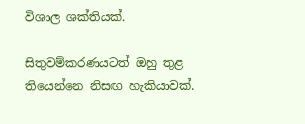විශාල ශක්තියක්.

සිතුවම්කරණයටත් ඔහු තුළ තියෙන්නෙ නිසඟ හැකියාවක්.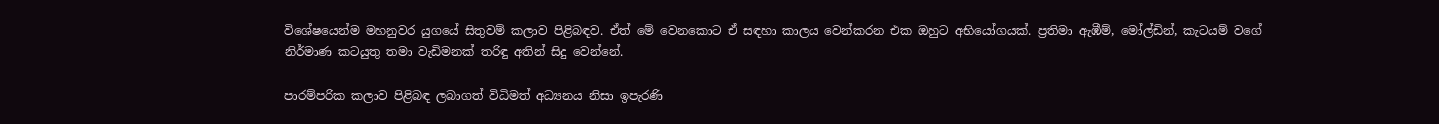විශේෂයෙන්ම මහනුවර යුගයේ සිතුවම් කලාව පිළිබඳව. ඒත් මේ වෙනකොට ඒ සඳහා කාලය වෙන්කරන එක ඔහුට අභියෝගයක්. ප්‍රතිමා ඇඹීම්, මෝල්ඩින්, කැටයම් වගේ නිර්මාණ කටයුතු තමා වැඩිමනක් තරිඳු අතින් සිදු වෙන්නේ.

පාරම්පරික කලාව පිළිබඳ ලබාගත් විධිමත් අධ්‍යනය නිසා ඉපැරණි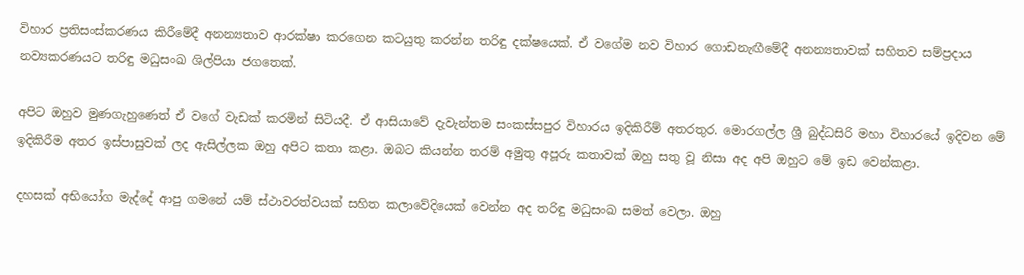විහාර ප්‍රතිසංස්කරණය කිරීමේදී අනන්‍යතාව ආරක්ෂා කරගෙන කටයුතු කරන්න තරිඳු දක්ෂයෙක්. ඒ වගේම නව විහාර ගොඩනැඟීමේදී අනන්‍යතාවක් සහිතව සම්ප්‍රදාය නව්‍යකරණයට තරිඳු මධුසංඛ ශිල්පියා ජගතෙක්.

අපිට ඔහුව මුණගැහුණෙත් ඒ වගේ වැඩක් කරමින් සිටියදී. ඒ ආසියාවේ දැවැන්තම සංකස්සපුර විහාරය ඉදිකිරීම් අතරතුර. මොරගල්ල ශ්‍රී බුද්ධසිරි මහා විහාරයේ ඉදිවන මේ ඉදිකිරීම අතර ඉස්පාසුවක් ලද ඇසිල්ලක ඔහු අපිට කතා කළා. ඔබට කියන්න තරම් අමුතු අපූරු කතාවක් ඔහු සතු වූ නිසා අද අපි ඔහුට මේ ඉඩ වෙන්කළා.

දහසක් අභියෝග මැද්දේ ආපු ගමනේ යම් ස්ථාවරත්වයක් සහිත කලාවේදියෙක් වෙන්න අද තරිඳු මධුසංඛ සමත් වෙලා. ඔහු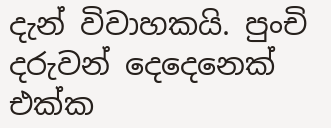දැන් විවාහකයි. පුංචි දරුවන් දෙදෙනෙක් එක්ක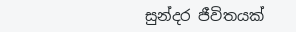සුන්දර ජීවිතයක්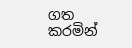ගත කරමින්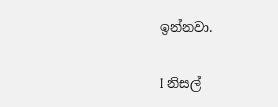ඉන්නවා.

I නිසල්